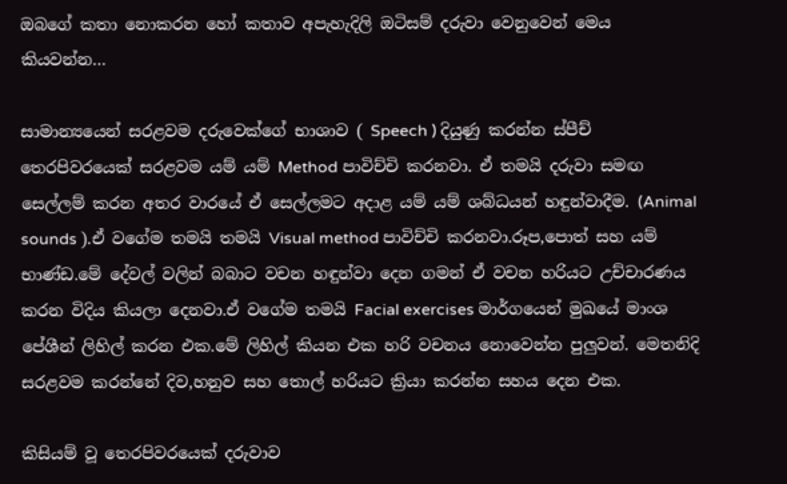ඔබගේ කතා නොකරන හෝ කතාව අපැහැදිලි ඔටිසම් දරුවා වෙනුවෙන් මෙය කියවන්න…

සාමාන්‍යයෙන් සරළවම දරුවෙක්ගේ භාශාව ( Speech ) දියුණු කරන්න ස්පීච් තෙරපිවරයෙක් සරළවම යම් යම් Method පාවිච්චි කරනවා. ඒ තමයි දරුවා සමඟ සෙල්ලම් කරන අතර වාරයේ ඒ සෙල්ලමට අදාළ යම් යම් ශබ්ධයන් හඳුන්වාදීම. (Animal sounds ).ඒ වගේම තමයි තමයි Visual method පාවිච්චි කරනවා.රූප,පොත් සහ යම් භාණ්ඩ.මේ දේවල් වලින් බබාට වචන හඳුන්වා දෙන ගමන් ඒ වචන හරියට උච්චාරණය කරන විදිය කියලා දෙනවා.ඒ වගේම තමයි Facial exercises මාර්ගයෙන් මුඛයේ මාංශ පේශීන් ලිහිල් කරන එක.මේ ලිහිල් කියන එක හරි වචනය නොවෙන්න පුලුවන්. මෙතනිදි සරළවම කරන්නේ දිව,හනුව සහ තොල් හරියට ක්‍රියා කරන්න සහය දෙන එක.

කිසියම් වූ තෙරපිවරයෙක් දරුවාව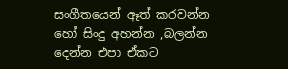සංගීතයෙන් ඈත් කරවන්න හෝ සිංදු අහන්න ,බලන්න දෙන්න එපා ඒකට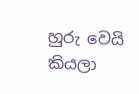හුරු වෙයි කියලා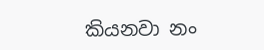කියනවා නං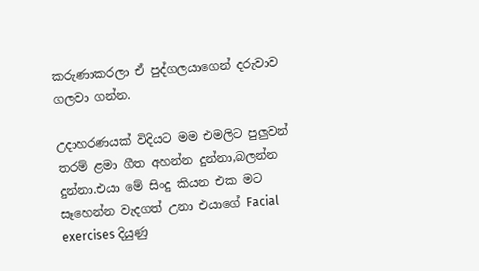කරුණාකරලා ඒ පුද්ගලයාගෙන් දරුවාව ගලවා ගන්න.

උදාහරණයක් විදියට මම එමලිට පුලුවන් තරම් ළමා ගීත අහන්න දුන්නා,බලන්න දුන්නා.එයා මේ සිංදු කියන එක මට සෑහෙන්න වැදගත් උනා එයාගේ Facial exercises දියුණු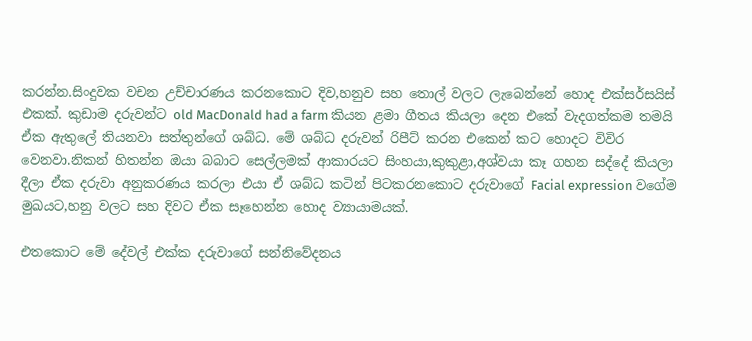කරන්න.සිංදුවක වචන උච්චාරණය කරනකොට දිව,හනුව සහ තොල් වලට ලැබෙන්නේ හොද එක්සර්සයිස් එකක්. කුඩාම දරුවන්ට old MacDonald had a farm කියන ළමා ගීතය කියලා දෙන එකේ වැදගත්කම තමයි ඒක ඇතුලේ තියනවා සත්තුන්ගේ ශබ්ධ. මේ ශබ්ධ දරුවන් රිපීට් කරන එකෙන් කට හොදට විවිර වෙනවා.නිකන් හිතන්න ඔයා බබාට සෙල්ලමක් ආකාරයට සිංහයා,කුකුළා,අශ්වයා කෑ ගහන සද්දේ කියලා දීලා ඒක දරුවා අනුකරණය කරලා එයා ඒ ශබ්ධ කටින් පිටකරනකොට දරුවාගේ Facial expression වගේම මුඛයට,හනු වලට සහ දිවට ඒක සෑහෙන්න හොද ව්‍යායාමයක්.

එතකොට මේ දේවල් එක්ක දරුවාගේ සන්නිවේදනය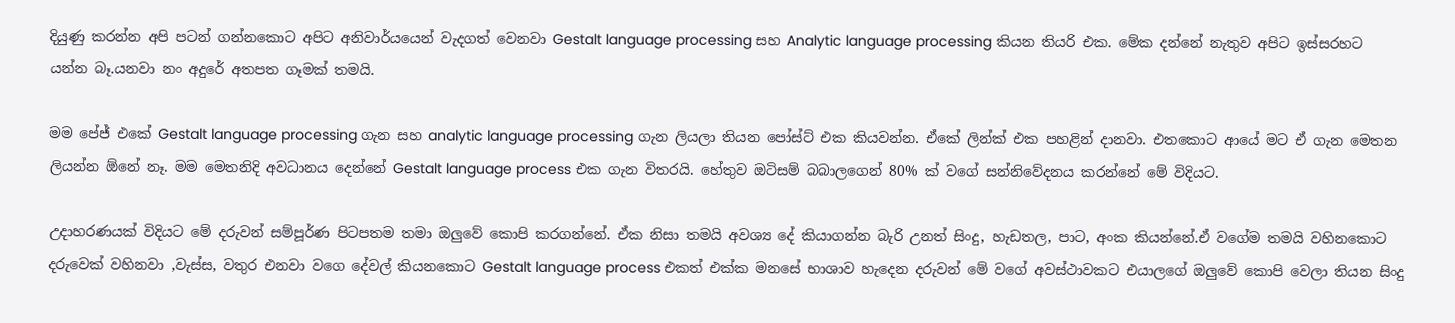දියුණු කරන්න අපි පටන් ගන්නකොට අපිට අනිවාර්යයෙන් වැදගත් වෙනවා Gestalt language processing සහ Analytic language processing කියන තියරි එක. මේක දන්නේ නැතුව අපිට ඉස්සරහට යන්න බෑ.යනවා නං අදුරේ අතපත ගෑමක් තමයි.

මම පේජ් එකේ Gestalt language processing ගැන සහ analytic language processing ගැන ලියලා තියන පෝස්ට් එක කියවන්න. ඒකේ ලින්ක් එක පහළින් දානවා. එතකොට ආයේ මට ඒ ගැන මෙතන ලියන්න ඕනේ නෑ. මම මෙතනිදි අවධානය දෙන්නේ Gestalt language process එක ගැන විතරයි. හේතුව ඔටිසම් බබාලගෙන් 80% ක් වගේ සන්නිවේදනය කරන්නේ මේ විදියට.

උදාහරණයක් විදියට මේ දරුවන් සම්පූර්ණ පිටපතම තමා ඔලුවේ කොපි කරගන්නේ. ඒක නිසා තමයි අවශ්‍ය දේ කියාගන්න බැරි උනත් සිංදු, හැඩතල, පාට, අංක කියන්නේ.ඒ වගේම තමයි වහිනකොට දරුවෙක් වහිනවා ,වැස්ස, වතුර එනවා වගෙ දේවල් කියනකොට Gestalt language process එකත් එක්ක මනසේ භාශාව හැදෙන දරුවන් මේ වගේ අවස්ථාවකට එයාලගේ ඔලුවේ කොපි වෙලා තියන සිංදු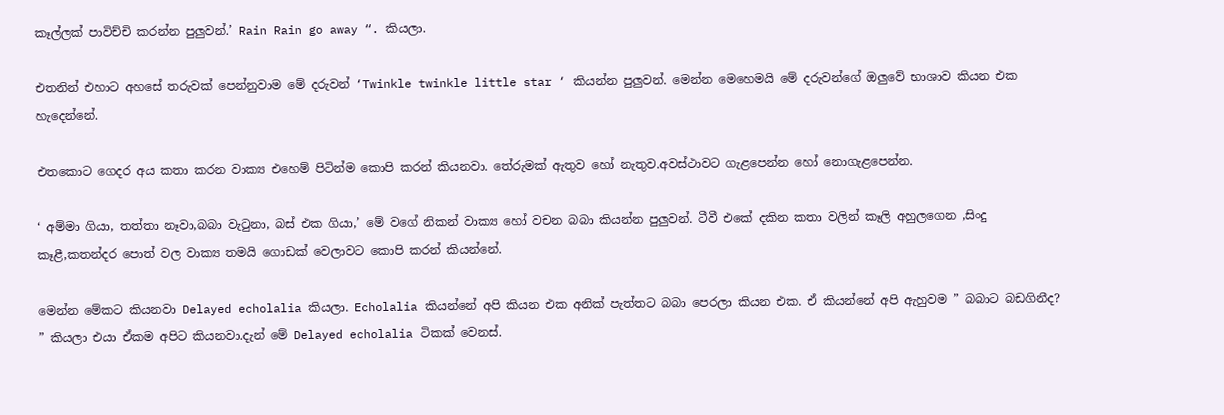කෑල්ලක් පාවිච්චි කරන්න පුලුවන්.’ Rain Rain go away “. කියලා.

එතනින් එහාට අහසේ තරුවක් පෙන්නුවාම මේ දරුවන් ‘Twinkle twinkle little star ‘ කියන්න පුලුවන්. මෙන්න මෙහෙමයි මේ දරුවන්ගේ ඔලුවේ භාශාව කියන එක හැදෙන්නේ.

එතකොට ගෙදර අය කතා කරන වාක්‍ය එහෙම් පිටින්ම කොපි කරන් කියනවා. තේරුමක් ඇතුව හෝ නැතුව.අවස්ථාවට ගැළපෙන්න හෝ නොගැළපෙන්න.

‘ අම්මා ගියා, තත්තා නෑවා,බබා වැටුනා, බස් එක ගියා,’ මේ වගේ නිකන් වාක්‍ය හෝ වචන බබා කියන්න පුලුවන්. ටීවී එකේ දකින කතා වලින් කෑලි අහුලගෙන ,සිංදු කෑළී,කතන්දර පොත් වල වාක්‍ය තමයි ගොඩක් වෙලාවට කොපි කරන් කියන්නේ.

මෙන්න මේකට කියනවා Delayed echolalia කියලා. Echolalia කියන්නේ අපි කියන එක අනික් පැත්තට බබා පෙරලා කියන එක. ඒ කියන්නේ අපි ඇහුවම ” බබාට බඩගිනීද? ” කියලා එයා ඒකම අපිට කියනවා.දැන් මේ Delayed echolalia ටිකක් වෙනස්.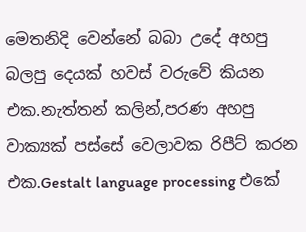මෙතනිදි වෙන්නේ බබා උදේ අහපු බලපු දෙයක් හවස් වරුවේ කියන එක.නැත්තන් කලින්,පරණ අහපු වාක්‍යක් පස්සේ වෙලාවක රිපීට් කරන එක.Gestalt language processing එකේ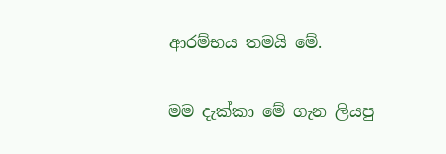ආරම්භය තමයි මේ.

මම දැක්කා මේ ගැන ලියපු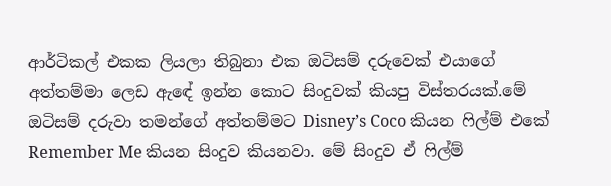ආර්ටිකල් එකක ලියලා තිබුනා එක ඔටිසම් දරුවෙක් එයාගේ අත්තම්මා ලෙඩ ඇඳේ ඉන්න කොට සිංදුවක් කියපු විස්තරයක්.මේ ඔටිසම් දරුවා තමන්ගේ අත්තම්මට Disney’s Coco කියන ෆිල්ම් එකේ Remember Me කියන සිංදුව කියනවා. මේ සිංදුව ඒ ෆිල්ම්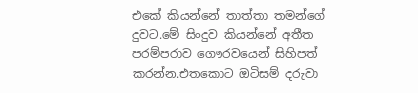එකේ කියන්නේ තාත්තා තමන්ගේ දුවට.මේ සිංදුව කියන්නේ අතීත පරම්පරාව ගෞරවයෙන් සිහිපත් කරන්න.එතකොට ඔටිසම් දරුවා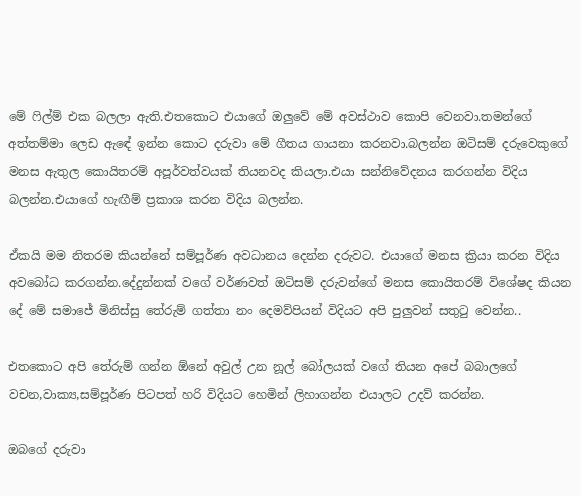මේ ෆිල්ම් එක බලලා ඇති.එතකොට එයාගේ ඔලුවේ මේ අවස්ථාව කොපි වෙනවා.තමන්ගේ අත්තම්මා ලෙඩ ඇඳේ ඉන්න කොට දරුවා මේ ගීතය ගායනා කරනවා.බලන්න ඔටිසම් දරුවෙකුගේ මනස ඇතුල කොයිතරම් අපූර්වත්වයක් තියනවද කියලා.එයා සන්නිවේදනය කරගන්න විදිය බලන්න.එයාගේ හැඟීම් ප්‍රකාශ කරන විදිය බලන්න.

ඒකයි මම නිතරම කියන්නේ සම්පූර්ණ අවධානය දෙන්න දරුවට. එයාගේ මනස ක්‍රියා කරන විදිය අවබෝධ කරගන්න.දේදුන්නක් වගේ වර්ණවත් ඔටිසම් දරුවන්ගේ මනස කොයිතරම් විශේෂද කියන දේ මේ සමාජේ මිනිස්සු තේරුම් ගත්තා නං දෙමව්පියන් විදියට අපි පුලුවන් සතුටු වෙන්න..

එතකොට අපි තේරුම් ගන්න ඕනේ අවුල් උන නූල් බෝලයක් වගේ තියන අපේ බබාලගේ වචන,වාක්‍ය,සම්පූර්ණ පිටපත් හරි විදියට හෙමින් ලිහාගන්න එයාලට උදව් කරන්න.

ඔබගේ දරුවා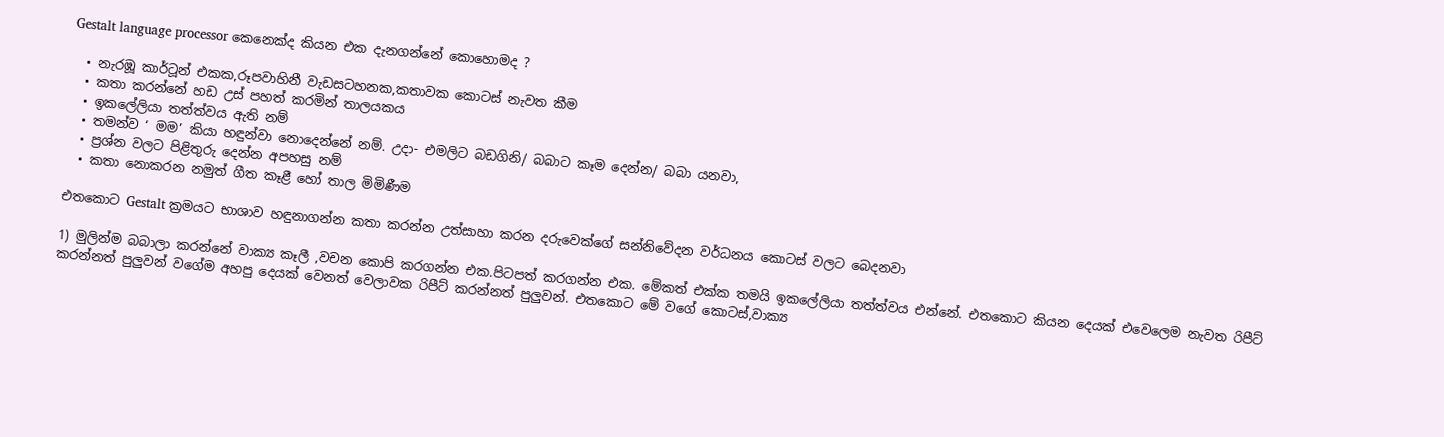Gestalt language processor කෙනෙක්ද කියන එක දැනගන්නේ කොහොමද ?

  • නැරඹූ කාර්ටූන් එකක,රූපවාහිනී වැඩසටහනක,කතාවක කොටස් නැවත කීම
  • කතා කරන්නේ හඩ උස් පහත් කරමින් තාලයකය
  • ඉකලේලියා තත්ත්වය ඇති නම්
  • තමන්ව ‘ මම’ කියා හඳුන්වා නොදෙන්නේ නම්. උදා- එමලිට බඩගිනි/ බබාට කෑම දෙන්න/ බබා යනවා,
  • ප්‍රශ්න වලට පිළිතුරු දෙන්න අපහසු නම්
  • කතා නොකරන නමුත් ගීත කෑළී හෝ තාල මිමිණීම

එතකොට Gestalt ක්‍රමයට භාශාව හඳුනාගන්න කතා කරන්න උත්සාහා කරන දරුවෙක්ගේ සන්නිවේදන වර්ධනය කොටස් වලට බෙදනවා

1) මුලින්ම බබාලා කරන්නේ වාක්‍ය කෑලී ,වචන කොපි කරගන්න එක.පිටපත් කරගන්න එක. මේකත් එක්ක තමයි ඉකලේලියා තත්ත්වය එන්නේ. එතකොට කියන දෙයක් එවෙලෙම නැවත රිපීට් කරන්නත් පුලුවන් වගේම අහපු දෙයක් වෙනත් වෙලාවක රිපීට් කරන්නත් පුලුවන්. එතකොට මේ වගේ කොටස්,වාක්‍ය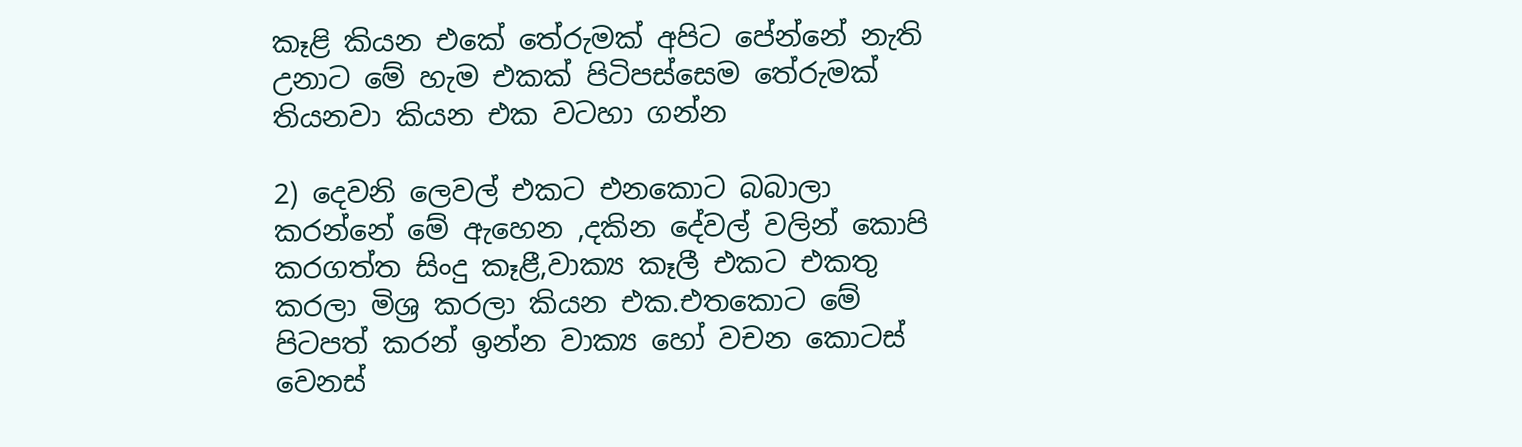කෑළි කියන එකේ තේරුමක් අපිට පේන්නේ නැති උනාට මේ හැම එකක් පිටිපස්සෙම තේරුමක් තියනවා කියන එක වටහා ගන්න

2) දෙවනි ලෙවල් එකට එනකොට බබාලා කරන්නේ මේ ඇහෙන ,දකින දේවල් වලින් කොපි කරගත්ත සිංදු කෑළී,වාක්‍ය කෑලී එකට එකතු කරලා මිශ්‍ර කරලා කියන එක.එතකොට මේ පිටපත් කරන් ඉන්න වාක්‍ය හෝ වචන කොටස් වෙනස්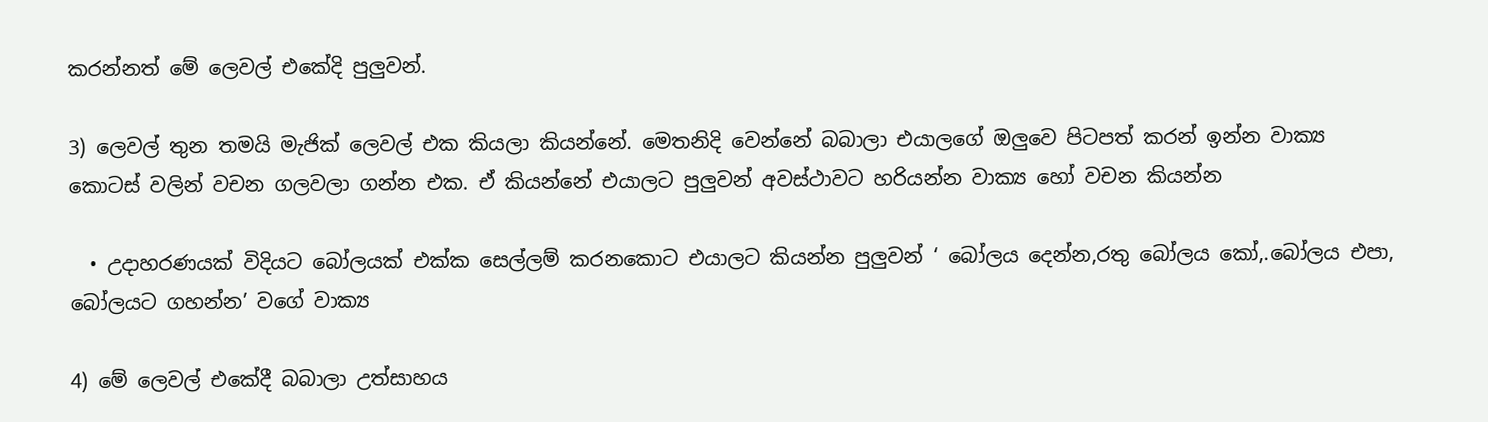කරන්නත් මේ ලෙවල් එකේදි පුලුවන්.

3) ලෙවල් තුන තමයි මැජික් ලෙවල් එක කියලා කියන්නේ. මෙතනිදි වෙන්නේ බබාලා එයාලගේ ඔලුවෙ පිටපත් කරන් ඉන්න වාක්‍ය කොටස් වලින් වචන ගලවලා ගන්න එක. ඒ කියන්නේ එයාලට පුලුවන් අවස්ථාවට හරියන්න වාක්‍ය හෝ වචන කියන්න

  • උදාහරණයක් විදියට බෝලයක් එක්ක සෙල්ලම් කරනකොට එයාලට කියන්න පුලුවන් ‘ බෝලය දෙන්න,රතු බෝලය කෝ,.බෝලය එපා, බෝලයට ගහන්න’ වගේ වාක්‍ය

4) මේ ලෙවල් එකේදී බබාලා උත්සාහය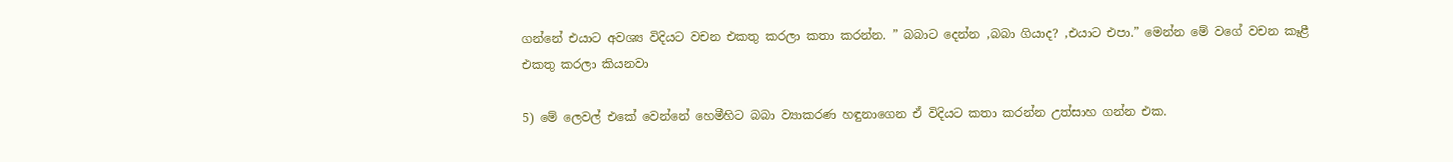ගන්නේ එයාට අවශ්‍ය විදියට වචන එකතු කරලා කතා කරන්න. ” බබාට දෙන්න ,බබා ගියාද? ,එයාට එපා.” මෙන්න මේ වගේ වචන කෑළී එකතු කරලා කියනවා

5) මේ ලෙවල් එකේ වෙන්නේ හෙමීහිට බබා ව්‍යාකරණ හඳුනාගෙන ඒ විදියට කතා කරන්න උත්සාහ ගන්න එක.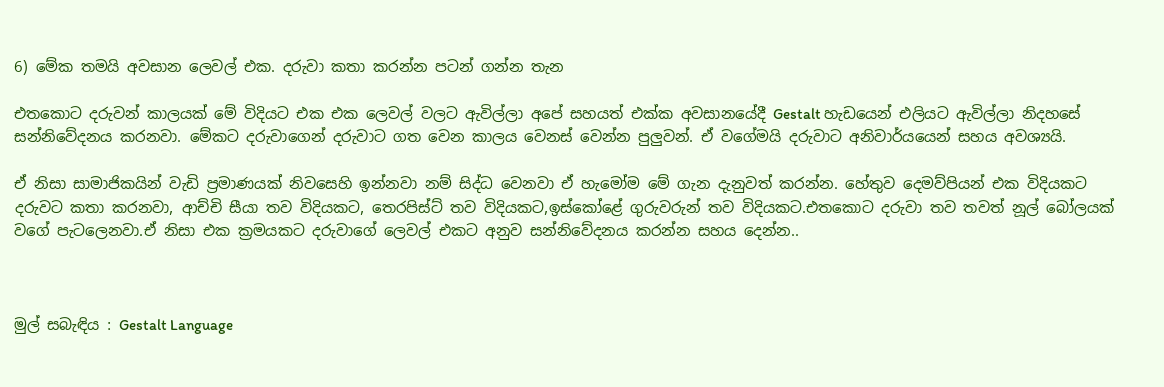6) මේක තමයි අවසාන ලෙවල් එක. දරුවා කතා කරන්න පටන් ගන්න තැන

එතකොට දරුවන් කාලයක් මේ විදියට එක එක ලෙවල් වලට ඇවිල්ලා අපේ සහයත් එක්ක අවසානයේදී Gestalt හැඩයෙන් එලියට ඇවිල්ලා නිදහසේ සන්නිවේදනය කරනවා. මේකට දරුවාගෙන් දරුවාට ගත වෙන කාලය වෙනස් වෙන්න පුලුවන්. ඒ වගේමයි දරුවාට අනිවාර්යයෙන් සහය අවශ්‍යයි.

ඒ නිසා සාමාජිකයින් වැඩි ප්‍රමාණයක් නිවසෙහි ඉන්නවා නම් සිද්ධ වෙනවා ඒ හැමෝම මේ ගැන දැනුවත් කරන්න. හේතුව දෙමව්පියන් එක විදියකට දරුවට කතා කරනවා, ආච්චි සීයා තව විදියකට, තෙරපිස්ට් තව විදියකට,ඉස්කෝළේ ගුරුවරුන් තව විදියකට.එතකොට දරුවා තව තවත් නූල් බෝලයක් වගේ පැටලෙනවා.ඒ නිසා එක ක්‍රමයකට දරුවාගේ ලෙවල් එකට අනුව සන්නිවේදනය කරන්න සහය දෙන්න..



මුල් සබැඳිය : Gestalt Language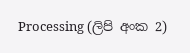Processing (ලිපි අංක 2)